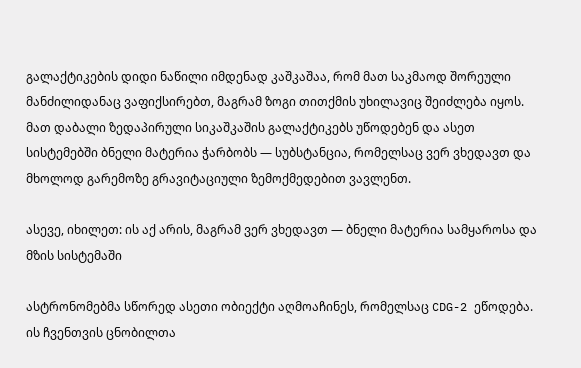გალაქტიკების დიდი ნაწილი იმდენად კაშკაშაა, რომ მათ საკმაოდ შორეული მანძილიდანაც ვაფიქსირებთ, მაგრამ ზოგი თითქმის უხილავიც შეიძლება იყოს. მათ დაბალი ზედაპირული სიკაშკაშის გალაქტიკებს უწოდებენ და ასეთ სისტემებში ბნელი მატერია ჭარბობს — სუბსტანცია, რომელსაც ვერ ვხედავთ და მხოლოდ გარემოზე გრავიტაციული ზემოქმედებით ვავლენთ.

ასევე, იხილეთ: ის აქ არის, მაგრამ ვერ ვხედავთ — ბნელი მატერია სამყაროსა და მზის სისტემაში

ასტრონომებმა სწორედ ასეთი ობიექტი აღმოაჩინეს, რომელსაც CDG-2 ეწოდება. ის ჩვენთვის ცნობილთა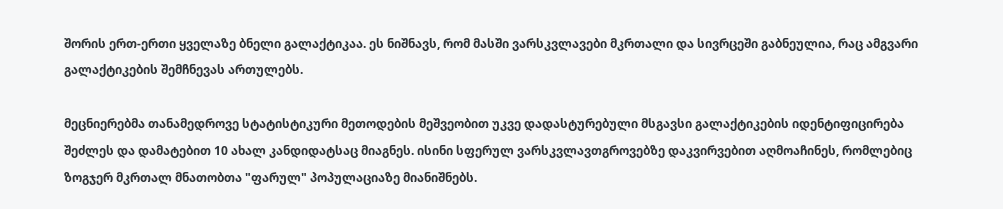შორის ერთ-ერთი ყველაზე ბნელი გალაქტიკაა. ეს ნიშნავს, რომ მასში ვარსკვლავები მკრთალი და სივრცეში გაბნეულია, რაც ამგვარი გალაქტიკების შემჩნევას ართულებს.

მეცნიერებმა თანამედროვე სტატისტიკური მეთოდების მეშვეობით უკვე დადასტურებული მსგავსი გალაქტიკების იდენტიფიცირება შეძლეს და დამატებით 10 ახალ კანდიდატსაც მიაგნეს. ისინი სფერულ ვარსკვლავთგროვებზე დაკვირვებით აღმოაჩინეს, რომლებიც ზოგჯერ მკრთალ მნათობთა "ფარულ" პოპულაციაზე მიანიშნებს.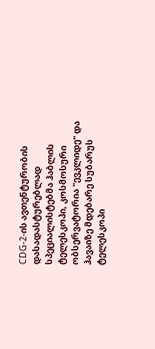CDG-2-ის ავთენტურობის დასადასტურებლად სპეციალისტებმა ჰაბლის ტელესკოპი, კოსმოსური ობსერვატორია "ევკლიდე" და ჰავაიზე მდებარე სუბარუს ტელესკოპი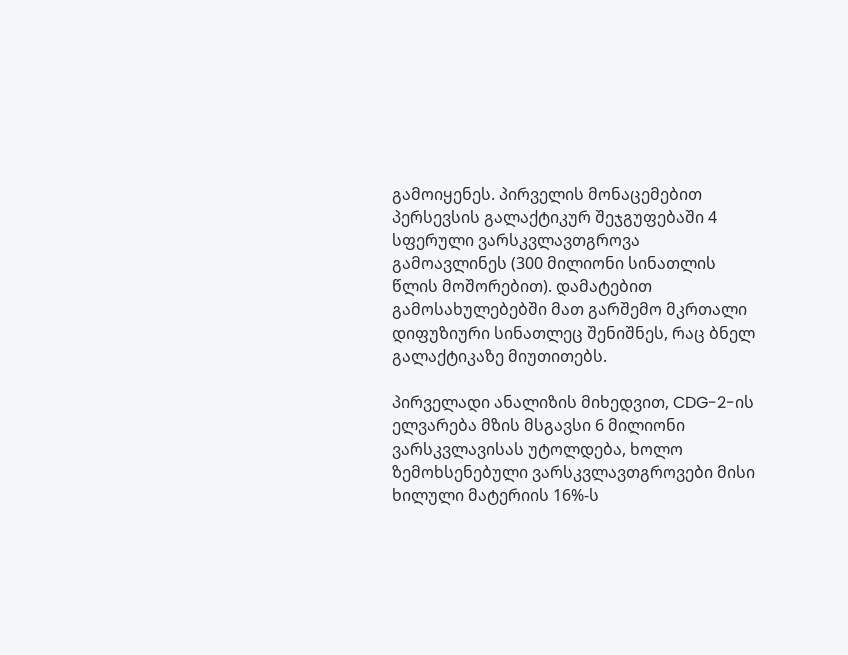გამოიყენეს. პირველის მონაცემებით პერსევსის გალაქტიკურ შეჯგუფებაში 4 სფერული ვარსკვლავთგროვა გამოავლინეს (300 მილიონი სინათლის წლის მოშორებით). დამატებით გამოსახულებებში მათ გარშემო მკრთალი დიფუზიური სინათლეც შენიშნეს, რაც ბნელ გალაქტიკაზე მიუთითებს.

პირველადი ანალიზის მიხედვით, CDG-2-ის ელვარება მზის მსგავსი 6 მილიონი ვარსკვლავისას უტოლდება, ხოლო ზემოხსენებული ვარსკვლავთგროვები მისი ხილული მატერიის 16%-ს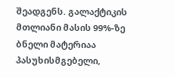შეადგენს. გალაქტიკის მთლიანი მასის 99%-ზე ბნელი მატერიაა პასუხისმგებელი,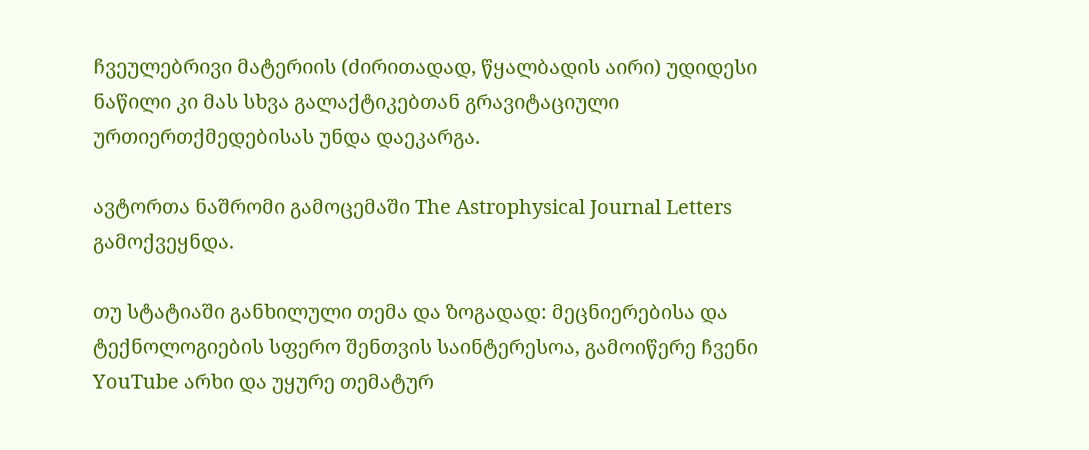ჩვეულებრივი მატერიის (ძირითადად, წყალბადის აირი) უდიდესი ნაწილი კი მას სხვა გალაქტიკებთან გრავიტაციული ურთიერთქმედებისას უნდა დაეკარგა.

ავტორთა ნაშრომი გამოცემაში The Astrophysical Journal Letters გამოქვეყნდა.

თუ სტატიაში განხილული თემა და ზოგადად: მეცნიერებისა და ტექნოლოგიების სფერო შენთვის საინტერესოა, გამოიწერე ჩვენი YouTube არხი და უყურე თემატურ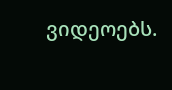ვიდეოებს.